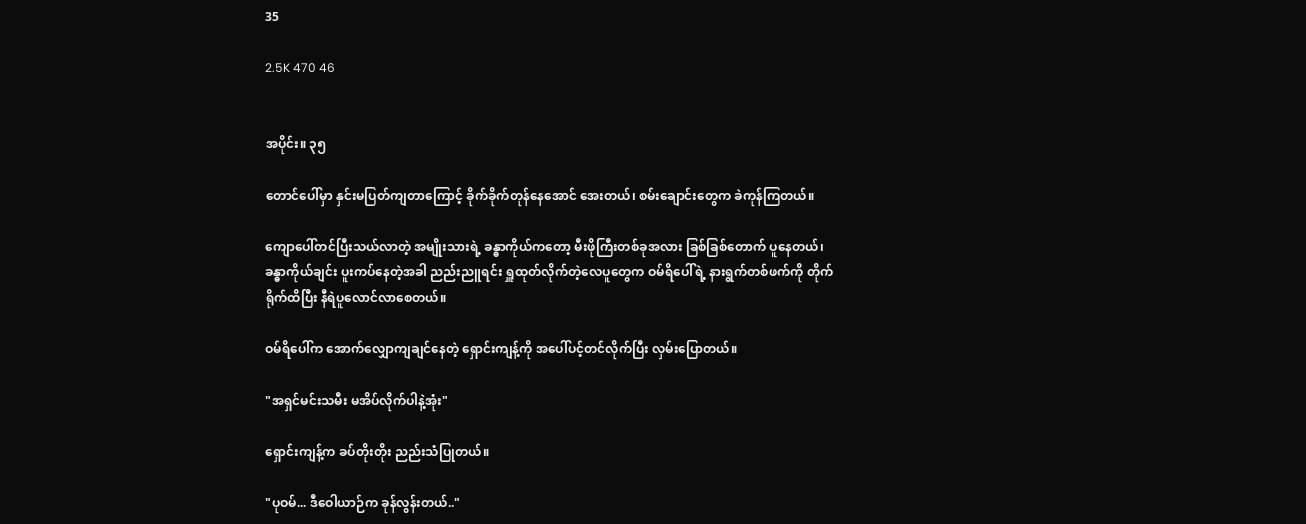35

2.5K 470 46


အပိုင်း။ ၃၅

တောင်ပေါ်မှာ နှင်းမပြတ်ကျတာ‌ကြောင့် ခိုက်ခိုက်တုန်နေအောင် အေးတယ်၊ စမ်းချောင်းတွေက ခဲကုန်ကြတယ်။

ကျောပေါ်တင်ပြီးသယ်လာတဲ့ အမျိုးသားရဲ့ ခန္ဓာကိုယ်ကတော့ မီးဖိုကြီးတစ်ခုအလား ခြစ်ခြစ်တောက် ပူနေတယ်၊ ခန္ဓာကိုယ်ချင်း ပူးကပ်နေတဲ့အခါ ညည်းညူရင်း ရှူထုတ်လိုက်တဲ့လေပူတွေက ဝမ်ရိပေါ်ရဲ့ နားရွက်တစ်ဖက်ကို တိုက်ရိုက်ထိပြီး နီရဲပူလောင်လာစေတယ်။

ဝမ်ရိပေါ်က အောက်လျှောကျချင်နေတဲ့ ရှောင်းကျန့်ကို အပေါ်ပင့်တင်လိုက်ပြီး လှမ်းပြောတယ်။

"အရှင်မင်းသမီး မအိပ်လိုက်ပါနဲ့အုံး"

ရှောင်းကျန့်က ခပ်တိုးတိုး ညည်းသံပြုတယ်။

"ပုဝမ်... ဒီဝေါယာဉ်က ခုန်လွန်းတယ်.."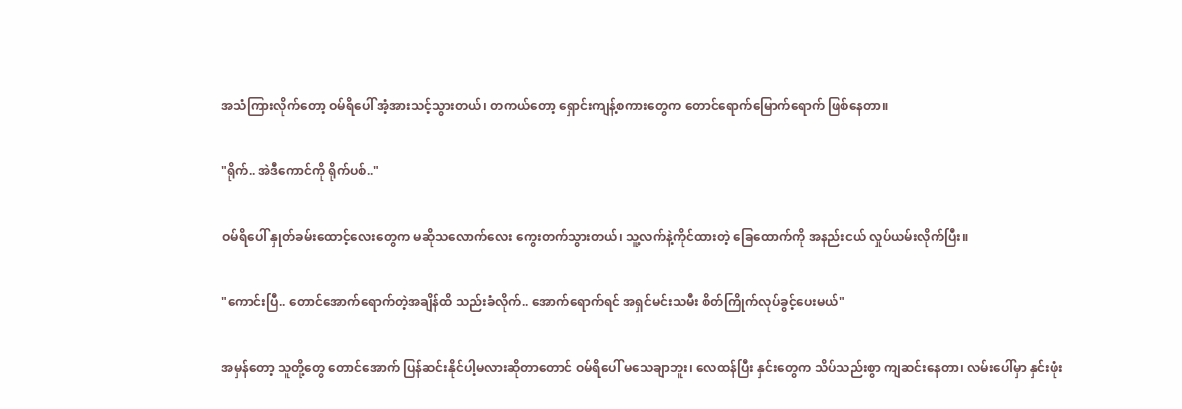အသံကြားလိုက်တော့ ဝမ်ရိပေါ် အံ့အားသင့်သွားတယ်၊ တကယ်တော့ ရှောင်းကျန့်စကားတွေက တောင်ရောက်မြောက်ရောက် ဖြစ်နေတာ။

"ရိုက်.. အဲဒီကောင်ကို ရိုက်ပစ်.."

ဝမ်ရိပေါ် နှုတ်ခမ်းထောင့်လေးတွေက မဆိုသလောက်လေး ကွေးတက်သွားတယ်၊ သူ့လက်နဲ့ကိုင်ထားတဲ့ ခြေထောက်ကို အနည်းငယ် လှုပ်ယမ်းလိုက်ပြီး။

"ကောင်းပြီ.. တောင်အောက်ရောက်တဲ့အချိန်ထိ သည်းခံလိုက်.. အောက်ရောက်ရင် အရှင်မင်းသမီး စိတ်ကြိုက်လုပ်ခွင့်ပေးမယ်"

အမှန်တော့ သူတို့တွေ တောင်အောက် ပြန်ဆင်းနိုင်ပါ့မလားဆိုတာတောင် ဝမ်ရိပေါ် မသေချာဘူး၊ လေထန်ပြီး နှင်းတွေက သိပ်သည်းစွာ ကျဆင်းနေတာ၊ လမ်းပေါ်မှာ နှင်းဖုံး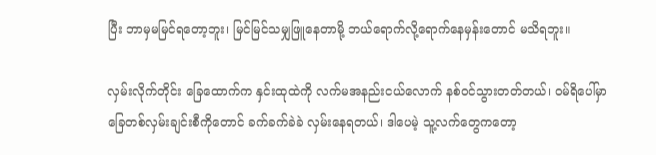ပြီး ဘာမှမမြင်ရတော့ဘူး၊ မြင်မြင်သမျှဖြူနေတာမို့ ဘယ်ရောက်လို့ရောက်နေမှန်းတောင် မသိရဘူး။

လှမ်းလိုက်တိုင်း ခြေထောက်က နှင်းထုထဲကို လက်မအနည်းငယ်လောက် နစ်ဝင်သွားတတ်တယ်၊ ဝမ်ရိပေါ်မှာ ခြေတစ်လှမ်းချင်းစီကိုတောင် ခက်ခက်ခဲခဲ လှမ်းနေရတယ်၊ ဒါပေမဲ့ သူ့လက်တွေကတော့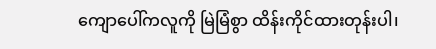ကျောပေါ်ကလူကို မြဲမြံစွာ ထိန်းကိုင်ထားတုန်းပါ၊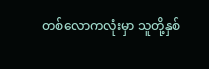တစ်လောကလုံးမှာ သူတို့နှစ်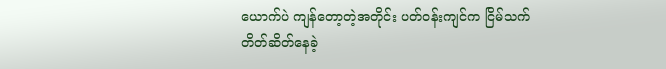ယောက်ပဲ ကျန်တော့တဲ့အတိုင်း ပတ်ဝန်းကျင်က ငြိမ်သက်တိတ်ဆိတ်နေခဲ့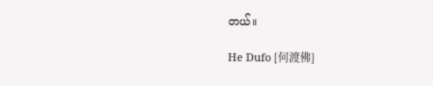တယ်။

He Dufo [何渡佛]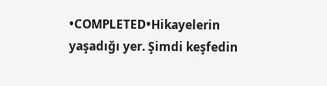•COMPLETED•Hikayelerin yaşadığı yer. Şimdi keşfedin